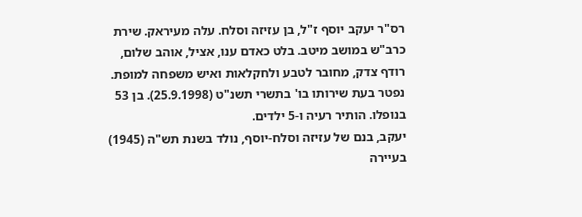רס"ר יעקב יוסף ז"ל, בן עזיזה וסלח. עלה מעיראק. שירת כרב"ש במושב מיטב. בלט כאדם ענו, אציל, אוהב שלום, רודף צדק, מחובר לטבע ולחקלאות ואיש משפחה למופת. נפטר בעת שירותו בו' בתשרי תשנ"ט (25.9.1998). בן 53 בנופלו. הותיר רעיה ו-5 ילדים.
יעקב, בנם של עזיזה וסלח-יוסף, נולד בשנת תש"ה (1945) בעיירה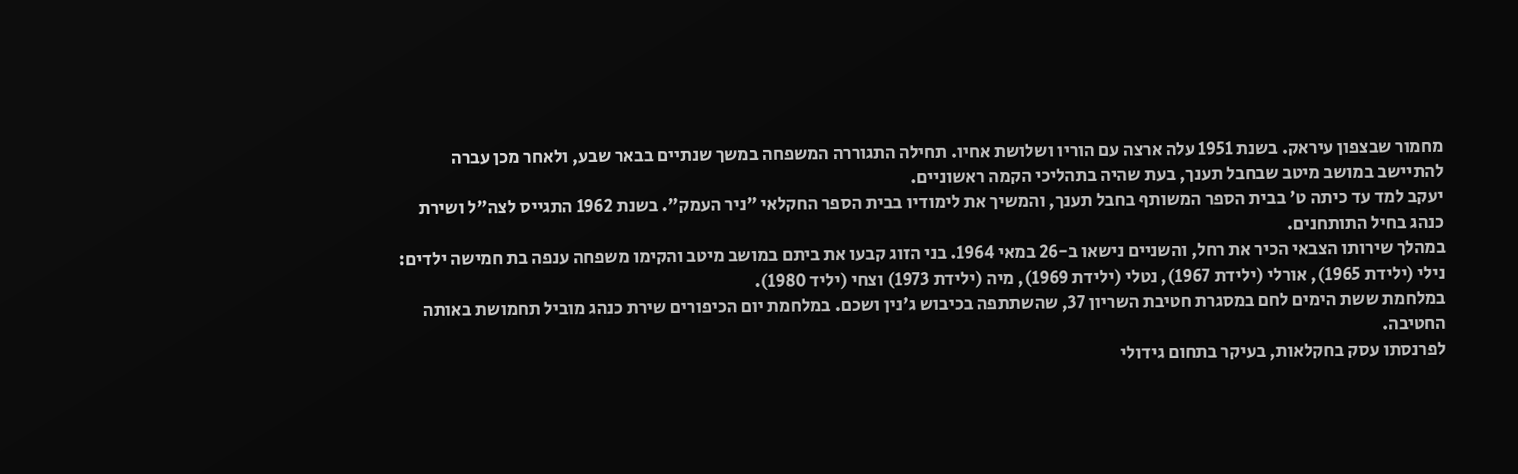מחמור שבצפון עיראק. בשנת 1951 עלה ארצה עם הוריו ושלושת אחיו. תחילה התגוררה המשפחה במשך שנתיים בבאר שבע, ולאחר מכן עברה להתיישב במושב מיטב שבחבל תענך, בעת שהיה בתהליכי הקמה ראשוניים.
יעקב למד עד כיתה ט' בבית הספר המשותף בחבל תענך, והמשיך את לימודיו בבית הספר החקלאי "ניר העמק". בשנת 1962 התגייס לצה"ל ושירת כנהג בחיל התותחנים.
במהלך שירותו הצבאי הכיר את רחל, והשניים נישאו ב-26 במאי 1964. בני הזוג קבעו את ביתם במושב מיטב והקימו משפחה ענפה בת חמישה ילדים: נילי (ילידת 1965), אורלי (ילידת 1967), נטלי (ילידת 1969), מיה (ילידת 1973) וצחי (יליד 1980).
במלחמת ששת הימים לחם במסגרת חטיבת השריון 37, שהשתתפה בכיבוש ג'נין ושכם. במלחמת יום הכיפורים שירת כנהג מוביל תחמושת באותה החטיבה.
לפרנסתו עסק בחקלאות, בעיקר בתחום גידולי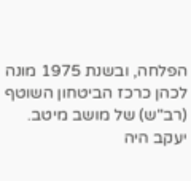הפלחה, ובשנת 1975 מונה לכהן כרכז הביטחון השוטף (רב"ש) של מושב מיטב.
יעקב היה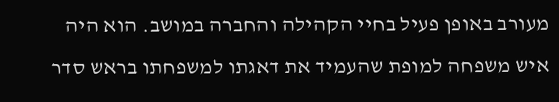מעורב באופן פעיל בחיי הקהילה והחברה במושב. הוא היה איש משפחה למופת שהעמיד את דאגתו למשפחתו בראש סדר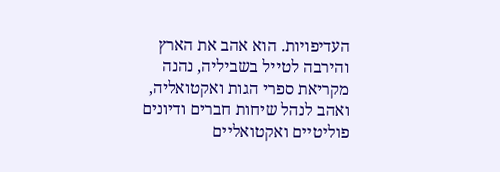העדיפויות. הוא אהב את הארץ והירבה לטייל בשביליה, נהנה מקריאת ספרי הגות ואקטואליה, ואהב לנהל שיחות חברים ודיונים פוליטיים ואקטואליים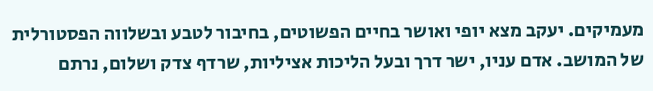מעמיקים. יעקב מצא יופי ואושר בחיים הפשוטים, בחיבור לטבע ובשלווה הפסטורלית של המושב. אדם עניו, ישר דרך ובעל הליכות אציליות, שרדף צדק ושלום, נרתם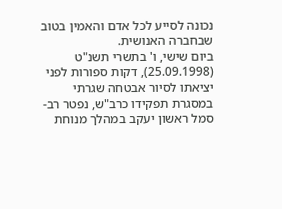נכונה לסייע לכל אדם והאמין בטוב שבחברה האנושית.
ביום שישי, ו' בתשרי תשנ"ט (25.09.1998), דקות ספורות לפני יציאתו לסיור אבטחה שגרתי במסגרת תפקידו כרב"ש, נפטר רב-סמל ראשון יעקב במהלך מנוחת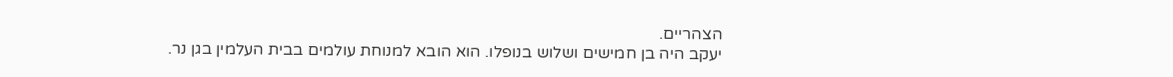הצהריים.
יעקב היה בן חמישים ושלוש בנופלו. הוא הובא למנוחת עולמים בבית העלמין בגן נר.